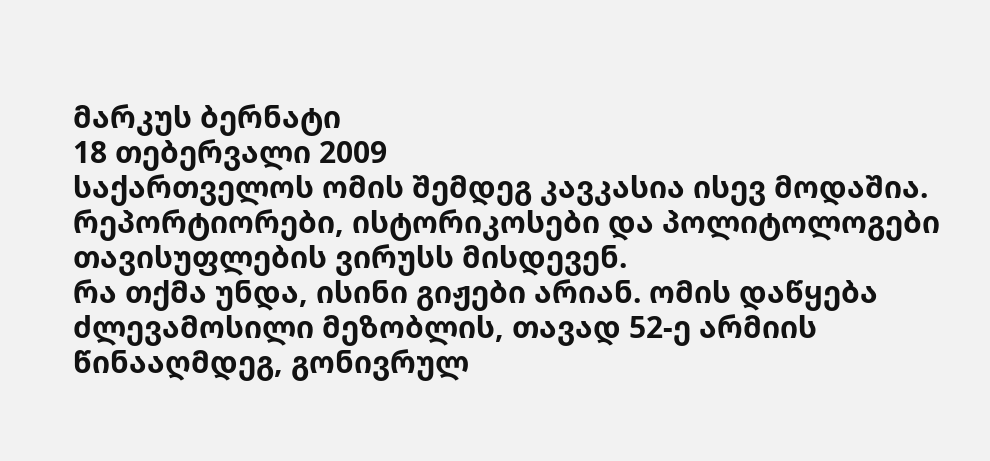მარკუს ბერნატი
18 თებერვალი 2009
საქართველოს ომის შემდეგ კავკასია ისევ მოდაშია. რეპორტიორები, ისტორიკოსები და პოლიტოლოგები თავისუფლების ვირუსს მისდევენ.
რა თქმა უნდა, ისინი გიჟები არიან. ომის დაწყება ძლევამოსილი მეზობლის, თავად 52-ე არმიის წინააღმდეგ, გონივრულ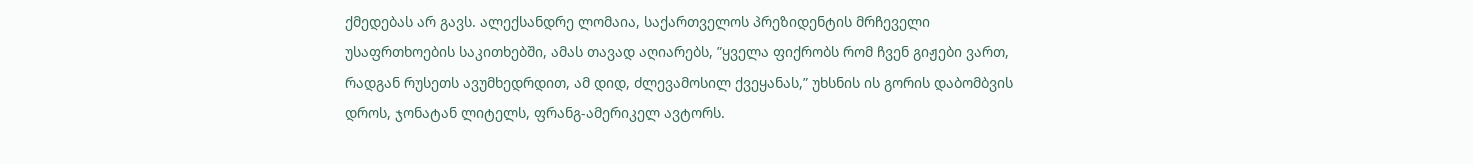ქმედებას არ გავს. ალექსანდრე ლომაია, საქართველოს პრეზიდენტის მრჩეველი უსაფრთხოების საკითხებში, ამას თავად აღიარებს, ”ყველა ფიქრობს რომ ჩვენ გიჟები ვართ, რადგან რუსეთს ავუმხედრდით, ამ დიდ, ძლევამოსილ ქვეყანას,” უხსნის ის გორის დაბომბვის დროს, ჯონატან ლიტელს, ფრანგ-ამერიკელ ავტორს.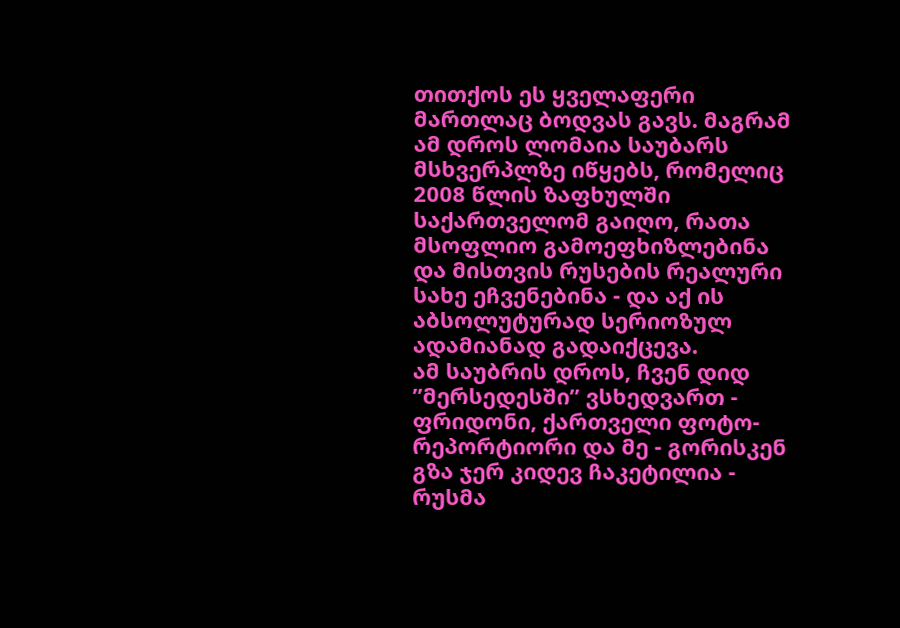თითქოს ეს ყველაფერი მართლაც ბოდვას გავს. მაგრამ ამ დროს ლომაია საუბარს მსხვერპლზე იწყებს, რომელიც 2008 წლის ზაფხულში საქართველომ გაიღო, რათა მსოფლიო გამოეფხიზლებინა და მისთვის რუსების რეალური სახე ეჩვენებინა - და აქ ის აბსოლუტურად სერიოზულ ადამიანად გადაიქცევა.
ამ საუბრის დროს, ჩვენ დიდ ”მერსედესში” ვსხედვართ - ფრიდონი, ქართველი ფოტო-რეპორტიორი და მე - გორისკენ გზა ჯერ კიდევ ჩაკეტილია - რუსმა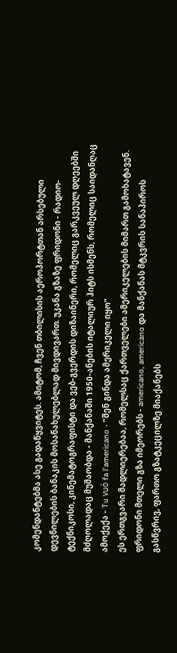კომენდანტებმა ასე გადაწყვიტეს. ამიტომ, ჩვენ თბილისის აეროპორტთან არსებული დევნილების ბანაკის მოსანახულებლად მივდივართ. უკანა გზაზე ფრიდონი - რადიო-ტექნიკოსი, კინემატოგრაფისტი და ვებ-გვერდის დიზაინერი, რომელიც გარკვეულ დღეებში მძღოლადაც მუშაობდა - მანქანაში 1950-ანების იტალიურ ჰიტს ისმენს, რომელიც საიდანღაც ამოქექა - Tu vuò fa l'americano - ”შენ გინდა ამერიკელი იყო”
ეს ერთგვარი მადლიერებაა, რომელსაც ქართველები ამერიკელების მიმართ გამოხატავენ. ფრიდონი მთელი გზა იმეორებს - americano, americano და მანქანას მტკვრის სანაპიროს გასწვრივ, ფართო გზატკეცილზე მიაქანებს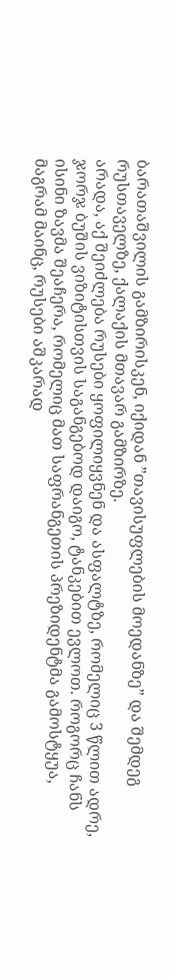ბარათაშვილის გამზირისკენ, იქიდან ”თავისუფლების მოედანზე” და შემდეგ რუსთაველზე, ქალაქის მთავარ გამზირზე.
არადა, აქ შეიძლება რუსები ყოფილიყვნენ და ასფალტზე, რომელიც 3 წლით ადრე, ჯორჯ ბუშის ვიზიტისთვის საგანგებოდ დაიგო, ტანკებით ევლოთ. როგორც ჩანს ისინი ზავმა შეაჩერა, რომელიც მათ საფრანგეთის პრეზიდენტმა გამოსტყუა, მაგრამ მაინც, რუსები აშკარად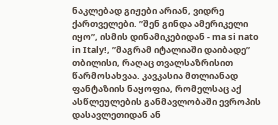ნაკლებად გიჟები არიან, ვიდრე ქართველები. ”შენ გინდა ამერიკელი იყო”, ისმის დინამიკებიდან - ma si nato in Italy!, ”მაგრამ იტალიაში დაიბადე”
თბილისი, რაღაც თვალსაზრისით წარმოსახვაა. კავკასია მთლიანად ფანტაზიის ნაყოფია, რომელსაც აქ ასწლეულების განმავლობაში ევროპის დასავლეთიდან ან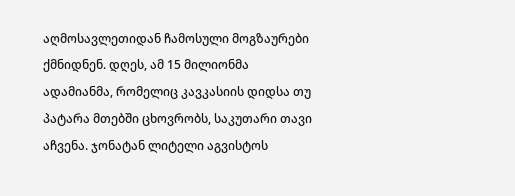აღმოსავლეთიდან ჩამოსული მოგზაურები ქმნიდნენ. დღეს, ამ 15 მილიონმა ადამიანმა, რომელიც კავკასიის დიდსა თუ პატარა მთებში ცხოვრობს, საკუთარი თავი აჩვენა. ჯონატან ლიტელი აგვისტოს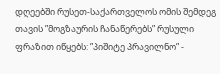დღეებში რუსეთ-საქართველოს ომის შემდეგ თავის ”მოგზაურის ჩანაწერებს” რუსული ფრაზით იწყებს: ”პიშიტე პრავილნო” -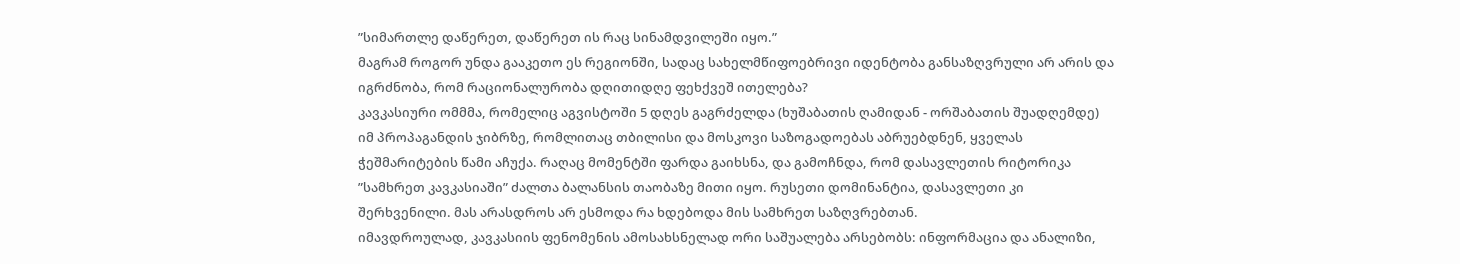”სიმართლე დაწერეთ, დაწერეთ ის რაც სინამდვილეში იყო.”
მაგრამ როგორ უნდა გააკეთო ეს რეგიონში, სადაც სახელმწიფოებრივი იდენტობა განსაზღვრული არ არის და იგრძნობა, რომ რაციონალურობა დღითიდღე ფეხქვეშ ითელება?
კავკასიური ომმმა, რომელიც აგვისტოში 5 დღეს გაგრძელდა (ხუშაბათის ღამიდან - ორშაბათის შუადღემდე) იმ პროპაგანდის ჯიბრზე, რომლითაც თბილისი და მოსკოვი საზოგადოებას აბრუებდნენ, ყველას ჭეშმარიტების წამი აჩუქა. რაღაც მომენტში ფარდა გაიხსნა, და გამოჩნდა, რომ დასავლეთის რიტორიკა ”სამხრეთ კავკასიაში” ძალთა ბალანსის თაობაზე მითი იყო. რუსეთი დომინანტია, დასავლეთი კი შერხვენილი. მას არასდროს არ ესმოდა რა ხდებოდა მის სამხრეთ საზღვრებთან.
იმავდროულად, კავკასიის ფენომენის ამოსახსნელად ორი საშუალება არსებობს: ინფორმაცია და ანალიზი,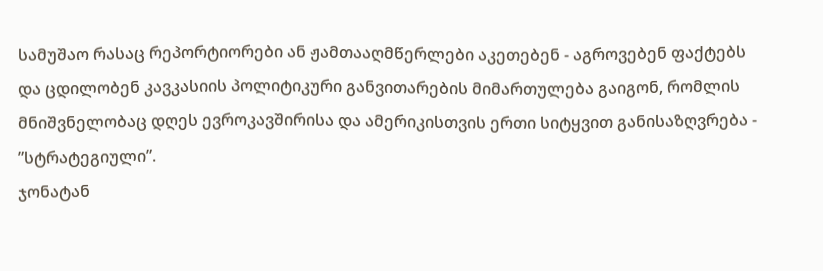სამუშაო რასაც რეპორტიორები ან ჟამთააღმწერლები აკეთებენ - აგროვებენ ფაქტებს და ცდილობენ კავკასიის პოლიტიკური განვითარების მიმართულება გაიგონ, რომლის მნიშვნელობაც დღეს ევროკავშირისა და ამერიკისთვის ერთი სიტყვით განისაზღვრება - ”სტრატეგიული”.
ჯონატან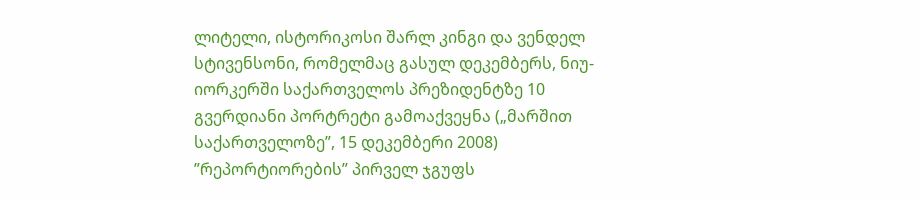ლიტელი, ისტორიკოსი შარლ კინგი და ვენდელ სტივენსონი, რომელმაც გასულ დეკემბერს, ნიუ-იორკერში საქართველოს პრეზიდენტზე 10 გვერდიანი პორტრეტი გამოაქვეყნა („მარშით საქართველოზე”, 15 დეკემბერი 2008) ”რეპორტიორების” პირველ ჯგუფს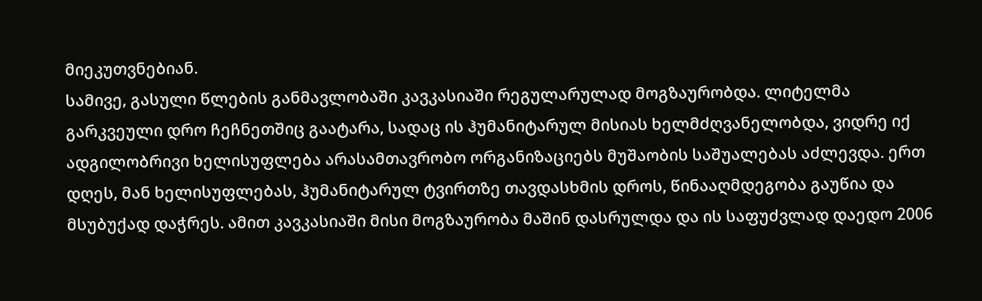მიეკუთვნებიან.
სამივე, გასული წლების განმავლობაში კავკასიაში რეგულარულად მოგზაურობდა. ლიტელმა გარკვეული დრო ჩეჩნეთშიც გაატარა, სადაც ის ჰუმანიტარულ მისიას ხელმძღვანელობდა, ვიდრე იქ ადგილობრივი ხელისუფლება არასამთავრობო ორგანიზაციებს მუშაობის საშუალებას აძლევდა. ერთ დღეს, მან ხელისუფლებას, ჰუმანიტარულ ტვირთზე თავდასხმის დროს, წინააღმდეგობა გაუწია და მსუბუქად დაჭრეს. ამით კავკასიაში მისი მოგზაურობა მაშინ დასრულდა და ის საფუძვლად დაედო 2006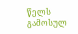წელს გამოსულ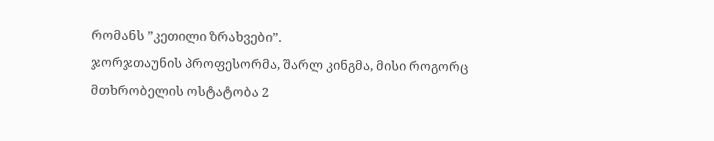რომანს ”კეთილი ზრახვები”.
ჯორჯთაუნის პროფესორმა, შარლ კინგმა, მისი როგორც მთხრობელის ოსტატობა 2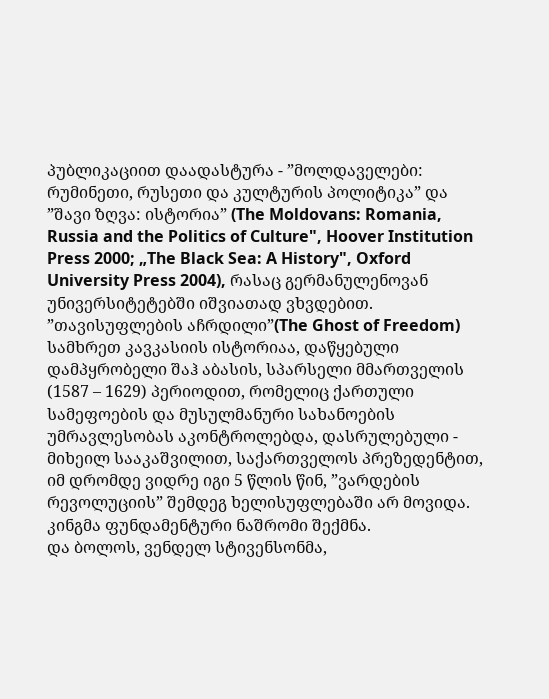პუბლიკაციით დაადასტურა - ”მოლდაველები: რუმინეთი, რუსეთი და კულტურის პოლიტიკა” და ”შავი ზღვა: ისტორია” (The Moldovans: Romania, Russia and the Politics of Culture", Hoover Institution Press 2000; „The Black Sea: A History", Oxford University Press 2004), რასაც გერმანულენოვან უნივერსიტეტებში იშვიათად ვხვდებით.
”თავისუფლების აჩრდილი”(The Ghost of Freedom) სამხრეთ კავკასიის ისტორიაა, დაწყებული დამპყრობელი შაჰ აბასის, სპარსელი მმართველის (1587 – 1629) პერიოდით, რომელიც ქართული სამეფოების და მუსულმანური სახანოების უმრავლესობას აკონტროლებდა, დასრულებული - მიხეილ სააკაშვილით, საქართველოს პრეზედენტით, იმ დრომდე ვიდრე იგი 5 წლის წინ, ”ვარდების რევოლუციის” შემდეგ ხელისუფლებაში არ მოვიდა. კინგმა ფუნდამენტური ნაშრომი შექმნა.
და ბოლოს, ვენდელ სტივენსონმა,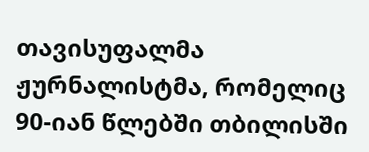თავისუფალმა ჟურნალისტმა, რომელიც 90-იან წლებში თბილისში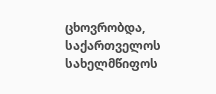ცხოვრობდა, საქართველოს სახელმწიფოს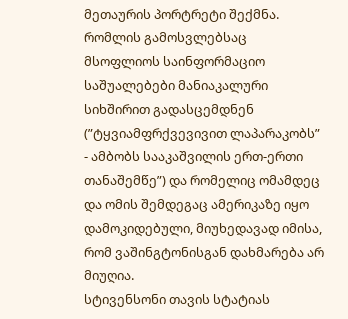მეთაურის პორტრეტი შექმნა. რომლის გამოსვლებსაც მსოფლიოს საინფორმაციო საშუალებები მანიაკალური სიხშირით გადასცემდნენ (”ტყვიამფრქვევივით ლაპარაკობს” - ამბობს სააკაშვილის ერთ-ერთი თანაშემწე”) და რომელიც ომამდეც და ომის შემდეგაც ამერიკაზე იყო დამოკიდებული, მიუხედავად იმისა, რომ ვაშინგტონისგან დახმარება არ მიუღია.
სტივენსონი თავის სტატიას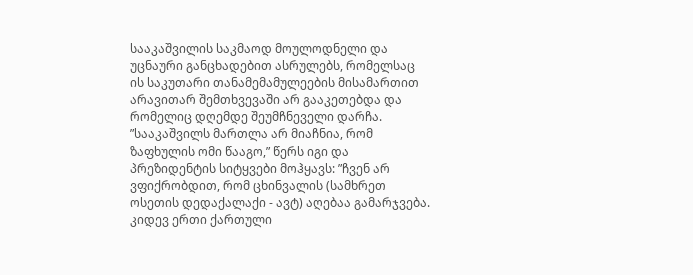სააკაშვილის საკმაოდ მოულოდნელი და უცნაური განცხადებით ასრულებს, რომელსაც ის საკუთარი თანამემამულეების მისამართით არავითარ შემთხვევაში არ გააკეთებდა და რომელიც დღემდე შეუმჩნეველი დარჩა. ”სააკაშვილს მართლა არ მიაჩნია, რომ ზაფხულის ომი წააგო,” წერს იგი და პრეზიდენტის სიტყვები მოჰყავს: ”ჩვენ არ ვფიქრობდით, რომ ცხინვალის (სამხრეთ ოსეთის დედაქალაქი - ავტ) აღებაა გამარჯვება. კიდევ ერთი ქართული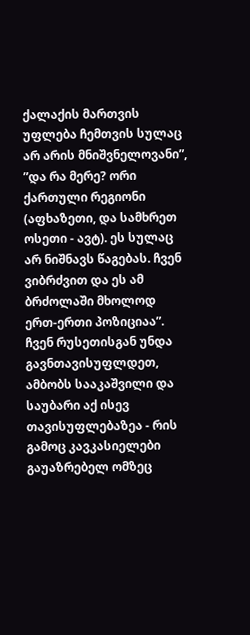ქალაქის მართვის უფლება ჩემთვის სულაც არ არის მნიშვნელოვანი”, ”და რა მერე? ორი ქართული რეგიონი (აფხაზეთი, და სამხრეთ ოსეთი - ავტ). ეს სულაც არ ნიშნავს წაგებას. ჩვენ ვიბრძვით და ეს ამ ბრძოლაში მხოლოდ ერთ-ერთი პოზიციაა”.
ჩვენ რუსეთისგან უნდა გავნთავისუფლდეთ, ამბობს სააკაშვილი და საუბარი აქ ისევ თავისუფლებაზეა - რის გამოც კავკასიელები გაუაზრებელ ომზეც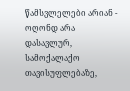წამსვლელები არიან - ოღონდ არა დასავლურ, სამოქალაქო თავისუფლებაზე,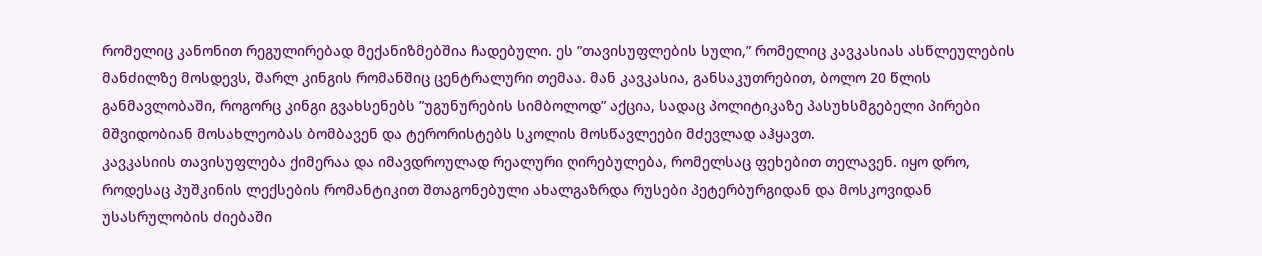რომელიც კანონით რეგულირებად მექანიზმებშია ჩადებული. ეს ”თავისუფლების სული,” რომელიც კავკასიას ასწლეულების მანძილზე მოსდევს, შარლ კინგის რომანშიც ცენტრალური თემაა. მან კავკასია, განსაკუთრებით, ბოლო 20 წლის განმავლობაში, როგორც კინგი გვახსენებს ”უგუნურების სიმბოლოდ” აქცია, სადაც პოლიტიკაზე პასუხსმგებელი პირები მშვიდობიან მოსახლეობას ბომბავენ და ტერორისტებს სკოლის მოსწავლეები მძევლად აჰყავთ.
კავკასიის თავისუფლება ქიმერაა და იმავდროულად რეალური ღირებულება, რომელსაც ფეხებით თელავენ. იყო დრო, როდესაც პუშკინის ლექსების რომანტიკით შთაგონებული ახალგაზრდა რუსები პეტერბურგიდან და მოსკოვიდან უსასრულობის ძიებაში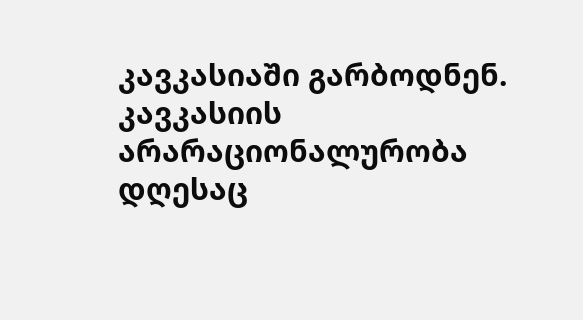კავკასიაში გარბოდნენ. კავკასიის არარაციონალურობა დღესაც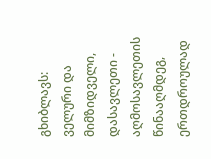გხიბლავს: ველური და მიმზიდველი, დასავლეთი - აღმოსავლეთის წინააღმდეგ, ერთდროულად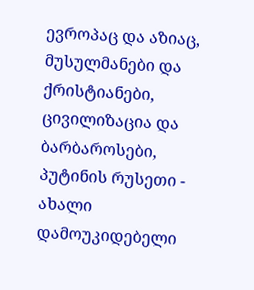ევროპაც და აზიაც, მუსულმანები და ქრისტიანები, ცივილიზაცია და ბარბაროსები, პუტინის რუსეთი - ახალი დამოუკიდებელი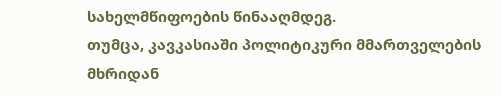სახელმწიფოების წინააღმდეგ.
თუმცა, კავკასიაში პოლიტიკური მმართველების მხრიდან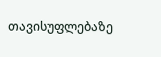თავისუფლებაზე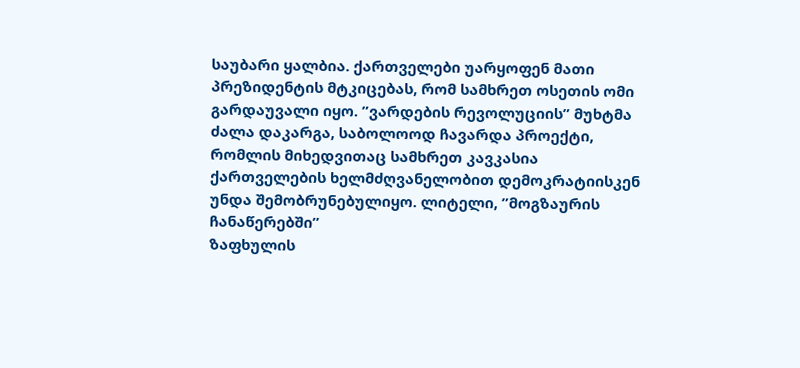საუბარი ყალბია. ქართველები უარყოფენ მათი პრეზიდენტის მტკიცებას, რომ სამხრეთ ოსეთის ომი გარდაუვალი იყო. ”ვარდების რევოლუციის” მუხტმა ძალა დაკარგა, საბოლოოდ ჩავარდა პროექტი, რომლის მიხედვითაც სამხრეთ კავკასია ქართველების ხელმძღვანელობით დემოკრატიისკენ უნდა შემობრუნებულიყო. ლიტელი, ”მოგზაურის ჩანაწერებში”
ზაფხულის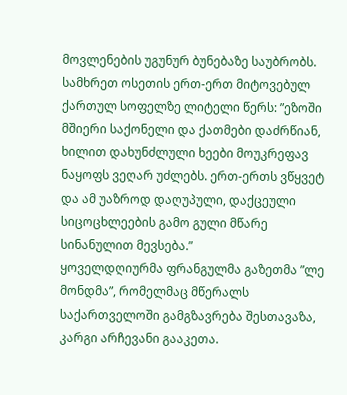მოვლენების უგუნურ ბუნებაზე საუბრობს. სამხრეთ ოსეთის ერთ-ერთ მიტოვებულ ქართულ სოფელზე ლიტელი წერს: ”ეზოში მშიერი საქონელი და ქათმები დაძრწიან, ხილით დახუნძლული ხეები მოუკრეფავ ნაყოფს ვეღარ უძლებს. ერთ-ერთს ვწყვეტ და ამ უაზროდ დაღუპული, დაქცეული სიცოცხლეების გამო გული მწარე სინანულით მევსება.”
ყოველდღიურმა ფრანგულმა გაზეთმა ”ლე მონდმა”, რომელმაც მწერალს საქართველოში გამგზავრება შესთავაზა, კარგი არჩევანი გააკეთა.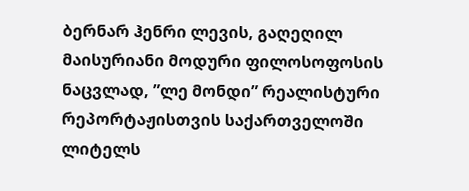ბერნარ ჰენრი ლევის, გაღეღილ მაისურიანი მოდური ფილოსოფოსის ნაცვლად, ”ლე მონდი” რეალისტური რეპორტაჟისთვის საქართველოში ლიტელს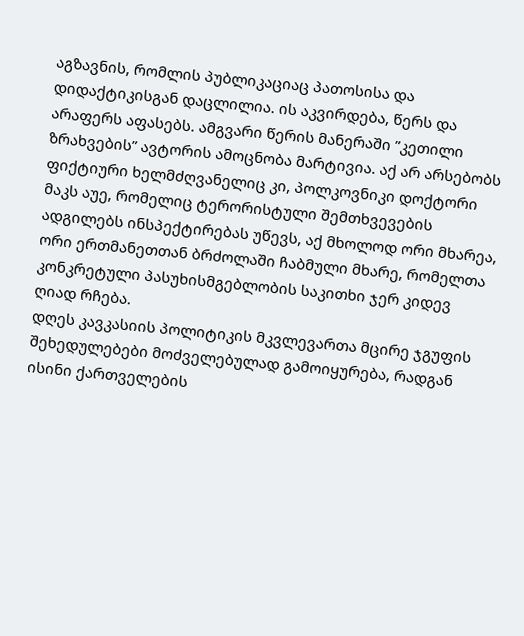აგზავნის, რომლის პუბლიკაციაც პათოსისა და დიდაქტიკისგან დაცლილია. ის აკვირდება, წერს და არაფერს აფასებს. ამგვარი წერის მანერაში ”კეთილი ზრახვების” ავტორის ამოცნობა მარტივია. აქ არ არსებობს ფიქტიური ხელმძღვანელიც კი, პოლკოვნიკი დოქტორი მაკს აუე, რომელიც ტერორისტული შემთხვევების ადგილებს ინსპექტირებას უწევს, აქ მხოლოდ ორი მხარეა, ორი ერთმანეთთან ბრძოლაში ჩაბმული მხარე, რომელთა კონკრეტული პასუხისმგებლობის საკითხი ჯერ კიდევ ღიად რჩება.
დღეს კავკასიის პოლიტიკის მკვლევართა მცირე ჯგუფის შეხედულებები მოძველებულად გამოიყურება, რადგან ისინი ქართველების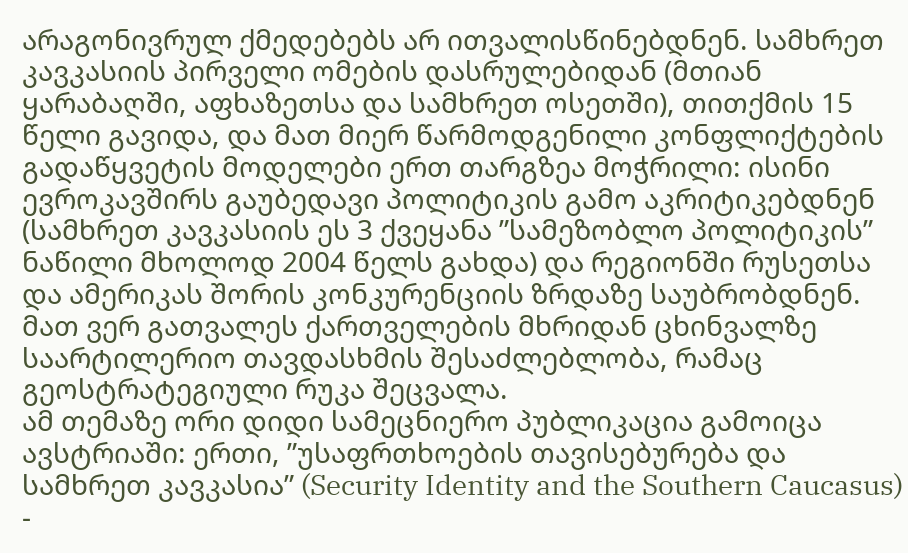არაგონივრულ ქმედებებს არ ითვალისწინებდნენ. სამხრეთ კავკასიის პირველი ომების დასრულებიდან (მთიან ყარაბაღში, აფხაზეთსა და სამხრეთ ოსეთში), თითქმის 15 წელი გავიდა, და მათ მიერ წარმოდგენილი კონფლიქტების გადაწყვეტის მოდელები ერთ თარგზეა მოჭრილი: ისინი ევროკავშირს გაუბედავი პოლიტიკის გამო აკრიტიკებდნენ (სამხრეთ კავკასიის ეს 3 ქვეყანა ”სამეზობლო პოლიტიკის” ნაწილი მხოლოდ 2004 წელს გახდა) და რეგიონში რუსეთსა და ამერიკას შორის კონკურენციის ზრდაზე საუბრობდნენ. მათ ვერ გათვალეს ქართველების მხრიდან ცხინვალზე საარტილერიო თავდასხმის შესაძლებლობა, რამაც გეოსტრატეგიული რუკა შეცვალა.
ამ თემაზე ორი დიდი სამეცნიერო პუბლიკაცია გამოიცა ავსტრიაში: ერთი, ”უსაფრთხოების თავისებურება და სამხრეთ კავკასია” (Security Identity and the Southern Caucasus) -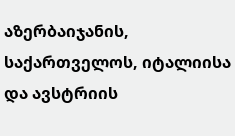აზერბაიჯანის, საქართველოს, იტალიისა და ავსტრიის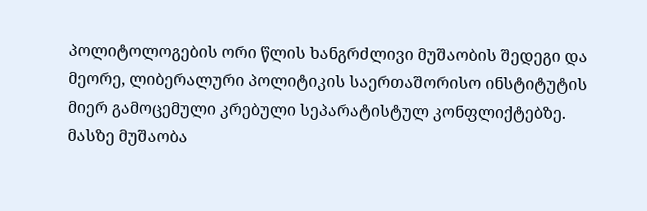პოლიტოლოგების ორი წლის ხანგრძლივი მუშაობის შედეგი და მეორე, ლიბერალური პოლიტიკის საერთაშორისო ინსტიტუტის მიერ გამოცემული კრებული სეპარატისტულ კონფლიქტებზე. მასზე მუშაობა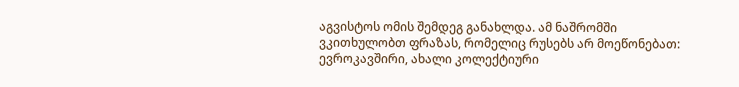აგვისტოს ომის შემდეგ განახლდა. ამ ნაშრომში ვკითხულობთ ფრაზას, რომელიც რუსებს არ მოეწონებათ: ევროკავშირი, ახალი კოლექტიური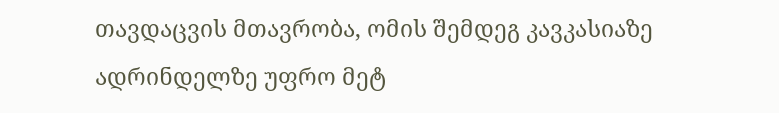თავდაცვის მთავრობა, ომის შემდეგ კავკასიაზე ადრინდელზე უფრო მეტ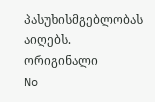პასუხისმგებლობას აიღებს.
ორიგინალი
No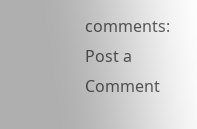comments:
Post a Comment